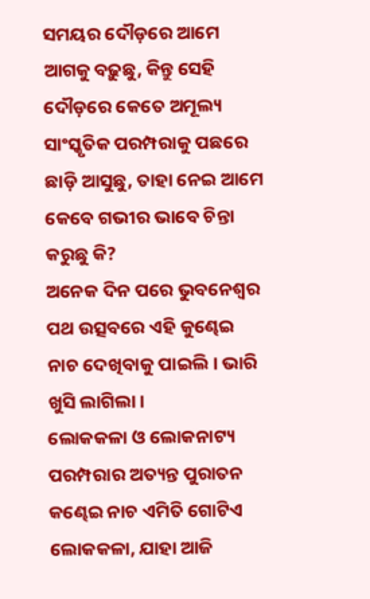ସମୟର ଦୌଡ଼ରେ ଆମେ ଆଗକୁ ବଢ଼ୁଛୁ, କିନ୍ତୁ ସେହି ଦୌଡ଼ରେ କେତେ ଅମୂଲ୍ୟ ସାଂସ୍କୃତିକ ପରମ୍ପରାକୁ ପଛରେ ଛାଡ଼ି ଆସୁଛୁ, ତାହା ନେଇ ଆମେ କେବେ ଗଭୀର ଭାବେ ଚିନ୍ତା କରୁଛୁ କି?
ଅନେକ ଦିନ ପରେ ଭୁବନେଶ୍ଵର ପଥ ଉତ୍ସବରେ ଏହି କୁଣ୍ଢେଇ ନାଚ ଦେଖିବାକୁ ପାଇଲି। ଭାରି ଖୁସି ଲାଗିଲା।
ଲୋକକଳା ଓ ଲୋକନାଟ୍ୟ ପରମ୍ପରାର ଅତ୍ୟନ୍ତ ପୁରାତନ କଣ୍ଢେଇ ନାଚ ଏମିତି ଗୋଟିଏ ଲୋକକଳା, ଯାହା ଆଜି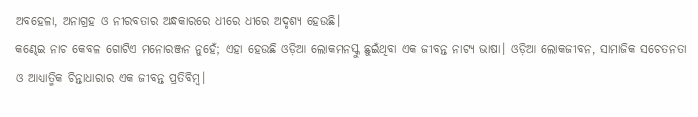ଅବହେଳା, ଅନାଗ୍ରହ ଓ ନୀରବତାର ଅନ୍ଧକାରରେ ଧୀରେ ଧୀରେ ଅଦୃଶ୍ୟ ହେଉଛି।
କଣ୍ଢେଇ ନାଚ କେବଳ ଗୋଟିଏ ମନୋରଞ୍ଜନ ନୁହେଁ; ଏହା ହେଉଛି ଓଡ଼ିଆ ଲୋକମନସ୍କୁ ଛୁଇଁଥିବା ଏକ ଜୀବନ୍ତ ନାଟ୍ୟ ଭାଷା। ଓଡ଼ିଆ ଲୋକଜୀବନ, ସାମାଜିକ ସଚେତନତା ଓ ଆଧ୍ୟାତ୍ମିକ ଚିନ୍ତାଧାରାର ଏକ ଜୀବନ୍ତ ପ୍ରତିବିମ୍ବ।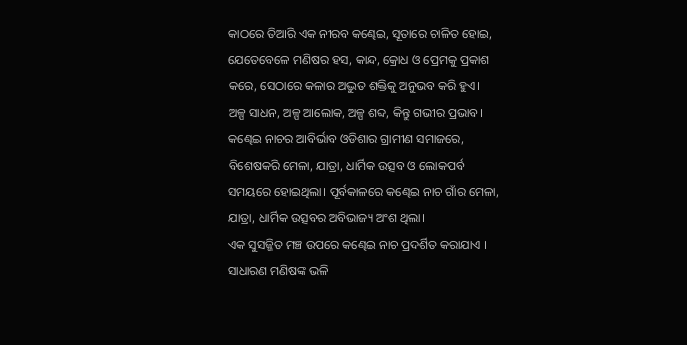କାଠରେ ତିଆରି ଏକ ନୀରବ କଣ୍ଢେଇ, ସୂତାରେ ଚାଳିତ ହୋଇ, ଯେତେବେଳେ ମଣିଷର ହସ, କାନ୍ଦ, କ୍ରୋଧ ଓ ପ୍ରେମକୁ ପ୍ରକାଶ କରେ, ସେଠାରେ କଳାର ଅଦ୍ଭୁତ ଶକ୍ତିକୁ ଅନୁଭବ କରି ହୁଏ।
ଅଳ୍ପ ସାଧନ, ଅଳ୍ପ ଆଲୋକ, ଅଳ୍ପ ଶବ୍ଦ, କିନ୍ତୁ ଗଭୀର ପ୍ରଭାବ।
କଣ୍ଢେଇ ନାଚର ଆବିର୍ଭାବ ଓଡିଶାର ଗ୍ରାମୀଣ ସମାଜରେ, ବିଶେଷକରି ମେଳା, ଯାତ୍ରା, ଧାର୍ମିକ ଉତ୍ସବ ଓ ଲୋକପର୍ବ ସମୟରେ ହୋଇଥିଲା। ପୂର୍ବକାଳରେ କଣ୍ଢେଇ ନାଚ ଗାଁର ମେଳା, ଯାତ୍ରା, ଧାର୍ମିକ ଉତ୍ସବର ଅବିଭାଜ୍ୟ ଅଂଶ ଥିଲା।
ଏକ ସୁସଜ୍ଜିତ ମଞ୍ଚ ଉପରେ କଣ୍ଢେଇ ନାଚ ପ୍ରଦର୍ଶିତ କରାଯାଏ । ସାଧାରଣ ମଣିଷଙ୍କ ଭଳି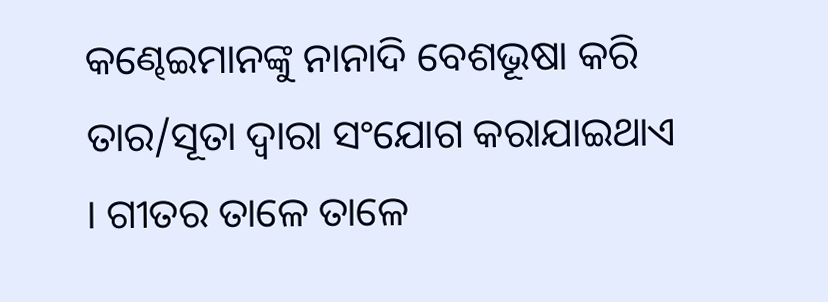କଣ୍ଢେଇମାନଙ୍କୁ ନାନାଦି ବେଶଭୂଷା କରି ତାର/ସୂତା ଦ୍ୱାରା ସଂଯୋଗ କରାଯାଇଥାଏ । ଗୀତର ତାଳେ ତାଳେ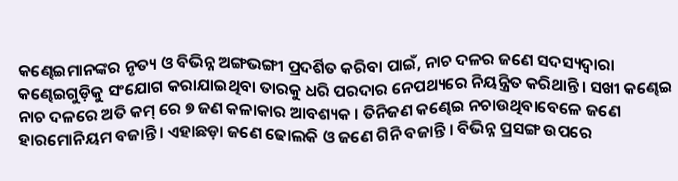କଣ୍ଢେଇମାନଙ୍କର ନୃତ୍ୟ ଓ ବିଭିନ୍ନ ଅଙ୍ଗଭଙ୍ଗୀ ପ୍ରଦର୍ଶିତ କରିବା ପାଇଁ, ନାଚ ଦଳର ଜଣେ ସଦସ୍ୟଦ୍ୱାରା କଣ୍ଢେଇଗୁଡ଼ିକୁ ସଂଯୋଗ କରାଯାଇଥିବା ତାରକୁ ଧରି ପରଦାର ନେପଥ୍ୟରେ ନିୟନ୍ତ୍ରିତ କରିଥାନ୍ତି। ସଖୀ କଣ୍ଢେଇ ନାଚ ଦଳରେ ଅତି କମ୍ ରେ ୭ ଜଣ କଳାକାର ଆବଶ୍ୟକ । ତିନିଜଣ କଣ୍ଢେଇ ନଚାଉଥିବାବେଳେ ଜଣେ ହାରମୋନିୟମ ବଜାନ୍ତି। ଏହାଛଡ଼ା ଜଣେ ଢୋଲକି ଓ ଜଣେ ଗିନି ବଜାନ୍ତି । ବିଭିନ୍ନ ପ୍ରସଙ୍ଗ ଉପରେ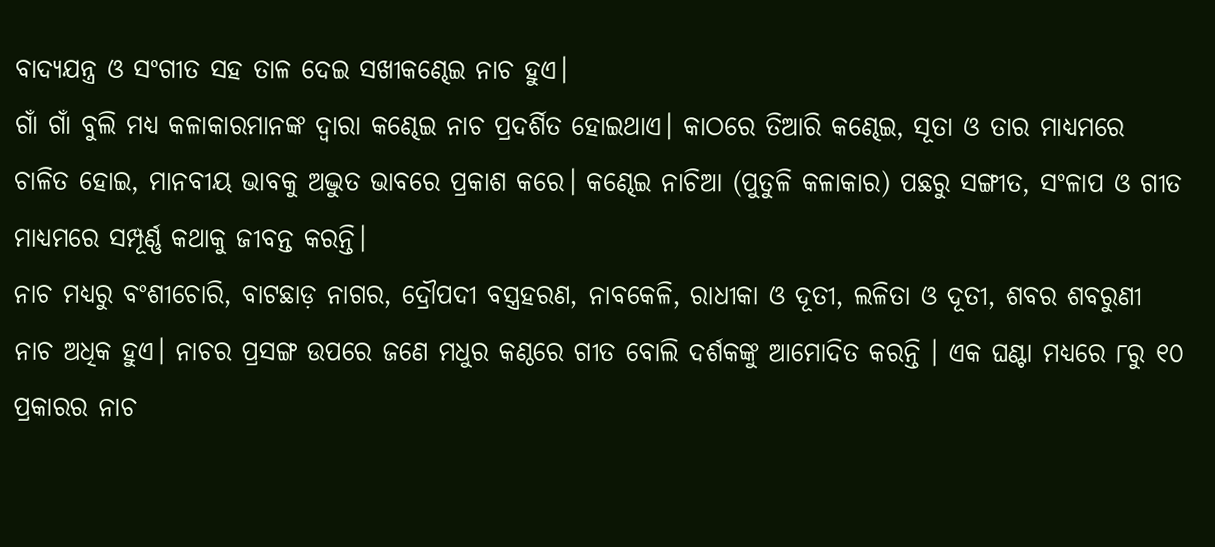ବାଦ୍ୟଯନ୍ତ୍ର ଓ ସଂଗୀତ ସହ ତାଳ ଦେଇ ସଖୀକଣ୍ଢେଇ ନାଚ ହୁଏ।
ଗାଁ ଗାଁ ବୁଲି ମଧ୍ୟ କଳାକାରମାନଙ୍କ ଦ୍ୱାରା କଣ୍ଢେଇ ନାଚ ପ୍ରଦର୍ଶିତ ହୋଇଥାଏ। କାଠରେ ତିଆରି କଣ୍ଢେଇ, ସୂତା ଓ ତାର ମାଧ୍ୟମରେ ଚାଳିତ ହୋଇ, ମାନବୀୟ ଭାବକୁ ଅଦ୍ଭୁତ ଭାବରେ ପ୍ରକାଶ କରେ। କଣ୍ଢେଇ ନାଚିଆ (ପୁତୁଳି କଳାକାର) ପଛରୁ ସଙ୍ଗୀତ, ସଂଳାପ ଓ ଗୀତ ମାଧ୍ୟମରେ ସମ୍ପୂର୍ଣ୍ଣ କଥାକୁ ଜୀବନ୍ତ କରନ୍ତି।
ନାଚ ମଧ୍ୟରୁ ବଂଶୀଚୋରି, ବାଟଛାଡ଼ ନାଗର, ଦ୍ରୌପଦୀ ବସ୍ତ୍ରହରଣ, ନାବକେଳି, ରାଧୀକା ଓ ଦୂତୀ, ଲଳିତା ଓ ଦୂତୀ, ଶବର ଶବରୁଣୀ ନାଚ ଅଧିକ ହୁଏ। ନାଚର ପ୍ରସଙ୍ଗ ଉପରେ ଜଣେ ମଧୁର କଣ୍ଠରେ ଗୀତ ବୋଲି ଦର୍ଶକଙ୍କୁ ଆମୋଦିତ କରନ୍ତି । ଏକ ଘଣ୍ଟା ମଧ୍ୟରେ ୮ରୁ ୧୦ ପ୍ରକାରର ନାଚ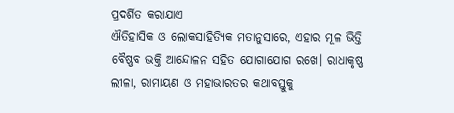ପ୍ରଦର୍ଶିତ କରାଯାଏ
ଐତିହାସିକ ଓ ଲୋକସାହିତ୍ୟିକ ମତାନୁସାରେ, ଏହାର ମୂଳ ଭିତ୍ତି ବୈଷ୍ଣବ ଭକ୍ତି ଆନ୍ଦୋଳନ ସହିତ ଯୋଗାଯୋଗ ରଖେ। ରାଧାକୃଷ୍ଣ ଲୀଳା, ରାମାୟଣ ଓ ମହାଭାରତର କଥାବସ୍ତୁକୁ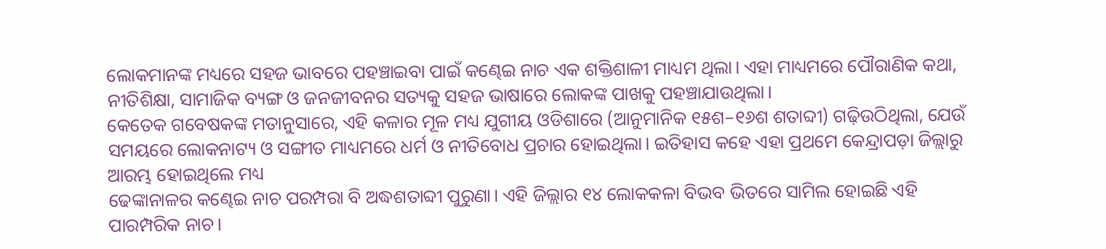ଲୋକମାନଙ୍କ ମଧ୍ୟରେ ସହଜ ଭାବରେ ପହଞ୍ଚାଇବା ପାଇଁ କଣ୍ଢେଇ ନାଚ ଏକ ଶକ୍ତିଶାଳୀ ମାଧ୍ୟମ ଥିଲା। ଏହା ମାଧ୍ୟମରେ ପୌରାଣିକ କଥା, ନୀତିଶିକ୍ଷା, ସାମାଜିକ ବ୍ୟଙ୍ଗ ଓ ଜନଜୀବନର ସତ୍ୟକୁ ସହଜ ଭାଷାରେ ଲୋକଙ୍କ ପାଖକୁ ପହଞ୍ଚାଯାଉଥିଲା।
କେତେକ ଗବେଷକଙ୍କ ମତାନୁସାରେ, ଏହି କଳାର ମୂଳ ମଧ୍ୟ ଯୁଗୀୟ ଓଡିଶାରେ (ଆନୁମାନିକ ୧୫ଶ–୧୬ଶ ଶତାବ୍ଦୀ) ଗଢ଼ିଉଠିଥିଲା, ଯେଉଁ ସମୟରେ ଲୋକନାଟ୍ୟ ଓ ସଙ୍ଗୀତ ମାଧ୍ୟମରେ ଧର୍ମ ଓ ନୀତିବୋଧ ପ୍ରଚାର ହୋଇଥିଲା। ଇତିହାସ କହେ ଏହା ପ୍ରଥମେ କେନ୍ଦ୍ରାପଡ଼ା ଜିଲ୍ଲାରୁ ଆରମ୍ଭ ହୋଇଥିଲେ ମଧ୍ୟ
ଢେଙ୍କାନାଳର କଣ୍ଢେଇ ନାଚ ପରମ୍ପରା ବି ଅଦ୍ଧଶତାବ୍ଦୀ ପୁରୁଣା। ଏହି ଜିଲ୍ଲାର ୧୪ ଲୋକକଳା ବିଭବ ଭିତରେ ସାମିଲ ହୋଇଛି ଏହି ପାରମ୍ପରିକ ନାଚ।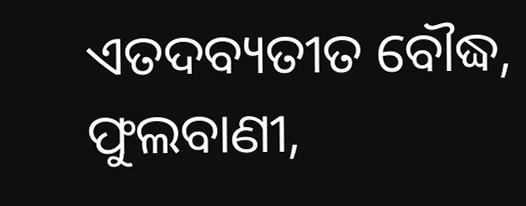ଏତଦବ୍ୟତୀତ ବୌଦ୍ଧ, ଫୁଲବାଣୀ,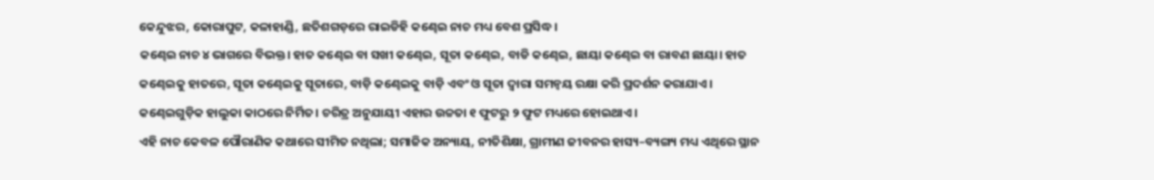କେନ୍ଦୁଝର, କୋରାପୁଟ, କଳାହାଣ୍ଡି, ଛତିଶଗଡ଼ରେ ରାଇଡିହି କଣ୍ଢେଇ ନାଚ ମଧ୍ୟ ବେଶ ପ୍ରସିଦ୍ଧ।
କଣ୍ଢେଇ ନାଚ ୪ ଭାଗରେ ବିଭକ୍ତ। ହାତ କଣ୍ଢେଇ ବା ସଖୀ କଣ୍ଢେଇ, ସୂତା କଣ୍ଢେଇ, ବାଡି କଣ୍ଢେଇ, ଛାୟା କଣ୍ଢେଇ ବା ରାବଣ ଛାୟା। ହାତ କଣ୍ଢେଇକୁ ହାତରେ, ସୂତା କଣ୍ଢେଇକୁ ସୂତାରେ, ବାଡ଼ି କଣ୍ଢେଇକୁ ବାଡ଼ି ଏବଂ ଓ ସୂତା ଦ୍ବାରା ସମନ୍ବୟ ରକ୍ଷା କରି ପ୍ରଦର୍ଶନ କରାଯାଏ। କଣ୍ଢେଇଗୁଡ଼ିକ ହାଲୁକା କାଠରେ ନିର୍ମିତ। ଚରିତ୍ର ଅନୁଯାୟୀ ଏହାର ଉଚ୍ଚତା ୧ ଫୁଟରୁ ୨ ଫୁଟ ମଧ୍ୟରେ ହୋଇଥାଏ।
ଏହି ନାଚ କେବଳ ପୌରାଣିକ କଥାରେ ସୀମିତ ନଥିଲା; ସମାଜିକ ଅନ୍ୟାୟ, ନୀତିଶିକ୍ଷା, ଗ୍ରାମୀଣ ଜୀବନର ହାସ୍ୟ–ବ୍ୟଙ୍ଗ୍ୟ ମଧ୍ୟ ଏଥିରେ ସ୍ଥାନ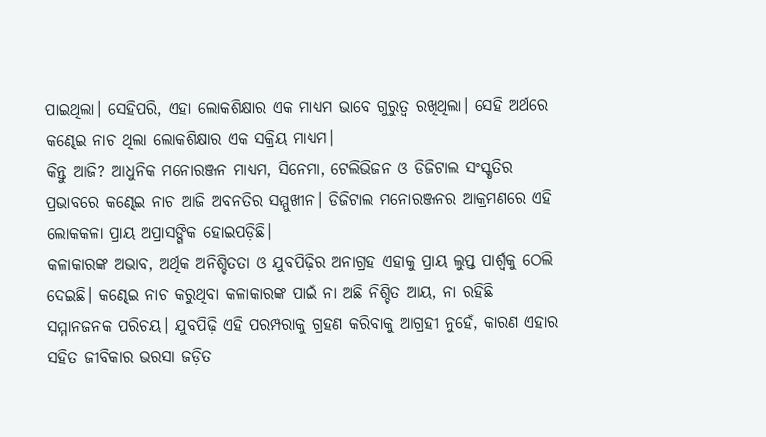ପାଇଥିଲା। ସେହିପରି, ଏହା ଲୋକଶିକ୍ଷାର ଏକ ମାଧ୍ୟମ ଭାବେ ଗୁରୁତ୍ୱ ରଖିଥିଲା। ସେହି ଅର୍ଥରେ କଣ୍ଢେଇ ନାଚ ଥିଲା ଲୋକଶିକ୍ଷାର ଏକ ସକ୍ରିୟ ମାଧ୍ୟମ।
କିନ୍ତୁ ଆଜି? ଆଧୁନିକ ମନୋରଞ୍ଜନ ମାଧ୍ୟମ, ସିନେମା, ଟେଲିଭିଜନ ଓ ଡିଜିଟାଲ ସଂସ୍କୃତିର ପ୍ରଭାବରେ କଣ୍ଢେଇ ନାଚ ଆଜି ଅବନତିର ସମ୍ମୁଖୀନ। ଡିଜିଟାଲ ମନୋରଞ୍ଜନର ଆକ୍ରମଣରେ ଏହି ଲୋକକଳା ପ୍ରାୟ ଅପ୍ରାସଙ୍ଗିକ ହୋଇପଡ଼ିଛି।
କଳାକାରଙ୍କ ଅଭାବ, ଅର୍ଥିକ ଅନିଶ୍ଚିତତା ଓ ଯୁବପିଢ଼ିର ଅନାଗ୍ରହ ଏହାକୁ ପ୍ରାୟ ଲୁପ୍ତ ପାର୍ଶ୍ୱକୁ ଠେଲି ଦେଇଛି। କଣ୍ଢେଇ ନାଚ କରୁଥିବା କଳାକାରଙ୍କ ପାଇଁ ନା ଅଛି ନିଶ୍ଚିତ ଆୟ, ନା ରହିଛି ସମ୍ମାନଜନକ ପରିଚୟ। ଯୁବପିଢ଼ି ଏହି ପରମ୍ପରାକୁ ଗ୍ରହଣ କରିବାକୁ ଆଗ୍ରହୀ ନୁହେଁ, କାରଣ ଏହାର ସହିତ ଜୀବିକାର ଭରସା ଜଡ଼ିତ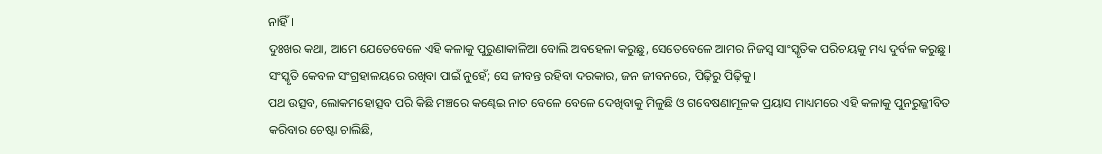ନାହିଁ।
ଦୁଃଖର କଥା, ଆମେ ଯେତେବେଳେ ଏହି କଳାକୁ ପୁରୁଣାକାଳିଆ ବୋଲି ଅବହେଳା କରୁଛୁ, ସେତେବେଳେ ଆମର ନିଜସ୍ୱ ସାଂସ୍କୃତିକ ପରିଚୟକୁ ମଧ୍ୟ ଦୁର୍ବଳ କରୁଛୁ। ସଂସ୍କୃତି କେବଳ ସଂଗ୍ରହାଳୟରେ ରଖିବା ପାଇଁ ନୁହେଁ; ସେ ଜୀବନ୍ତ ରହିବା ଦରକାର, ଜନ ଜୀବନରେ, ପିଢ଼ିରୁ ପିଢ଼ିକୁ।
ପଥ ଉତ୍ସବ, ଲୋକମହୋତ୍ସବ ପରି କିଛି ମଞ୍ଚରେ କଣ୍ଢେଇ ନାଚ ବେଳେ ବେଳେ ଦେଖିବାକୁ ମିଳୁଛି ଓ ଗବେଷଣାମୂଳକ ପ୍ରୟାସ ମାଧ୍ୟମରେ ଏହି କଳାକୁ ପୁନରୁଜ୍ଜୀବିତ କରିବାର ଚେଷ୍ଟା ଚାଲିଛି,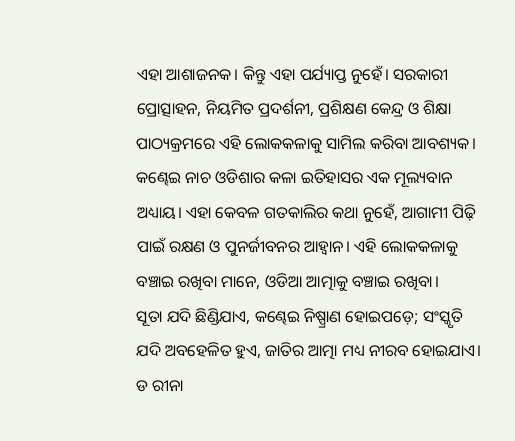ଏହା ଆଶାଜନକ। କିନ୍ତୁ ଏହା ପର୍ଯ୍ୟାପ୍ତ ନୁହେଁ। ସରକାରୀ ପ୍ରୋତ୍ସାହନ, ନିୟମିତ ପ୍ରଦର୍ଶନୀ, ପ୍ରଶିକ୍ଷଣ କେନ୍ଦ୍ର ଓ ଶିକ୍ଷା ପାଠ୍ୟକ୍ରମରେ ଏହି ଲୋକକଳାକୁ ସାମିଲ କରିବା ଆବଶ୍ୟକ।
କଣ୍ଢେଇ ନାଚ ଓଡିଶାର କଳା ଇତିହାସର ଏକ ମୂଲ୍ୟବାନ ଅଧ୍ୟାୟ। ଏହା କେବଳ ଗତକାଲିର କଥା ନୁହେଁ, ଆଗାମୀ ପିଢ଼ି ପାଇଁ ରକ୍ଷଣ ଓ ପୁନର୍ଜୀବନର ଆହ୍ୱାନ। ଏହି ଲୋକକଳାକୁ ବଞ୍ଚାଇ ରଖିବା ମାନେ, ଓଡିଆ ଆତ୍ମାକୁ ବଞ୍ଚାଇ ରଖିବା।
ସୂତା ଯଦି ଛିଣ୍ଡିଯାଏ, କଣ୍ଢେଇ ନିଷ୍ପ୍ରାଣ ହୋଇପଡ଼େ; ସଂସ୍କୃତି ଯଦି ଅବହେଳିତ ହୁଏ, ଜାତିର ଆତ୍ମା ମଧ୍ୟ ନୀରବ ହୋଇଯାଏ।
ଡ ରୀନା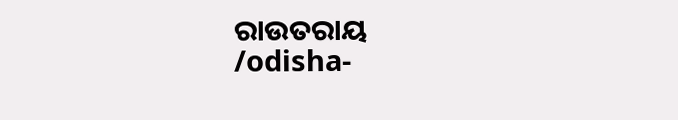ରାଉତରାୟ
/odisha-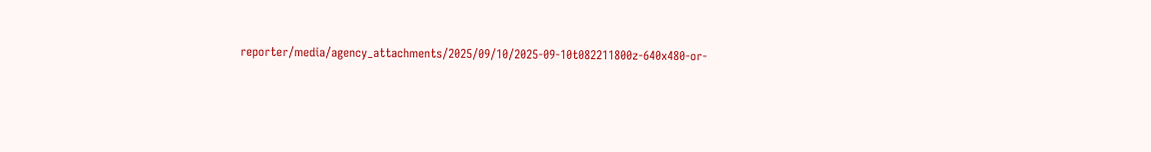reporter/media/agency_attachments/2025/09/10/2025-09-10t082211800z-640x480-or-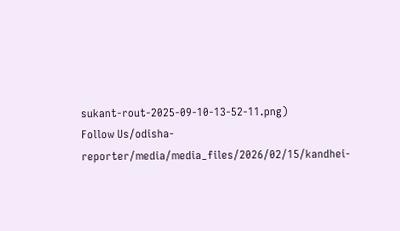sukant-rout-2025-09-10-13-52-11.png)
Follow Us/odisha-reporter/media/media_files/2026/02/15/kandhei-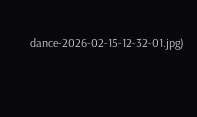dance-2026-02-15-12-32-01.jpg)